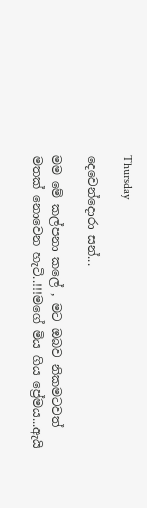Thursday

දෙවෙන්දොරා සන්...

මම මේ කල්පනා කලේ , මට ඔබව නිකමටවත් මතක් නොවෙන හැටි..!!!මගේ මිය ගිය ප්‍රේමය...ඇයි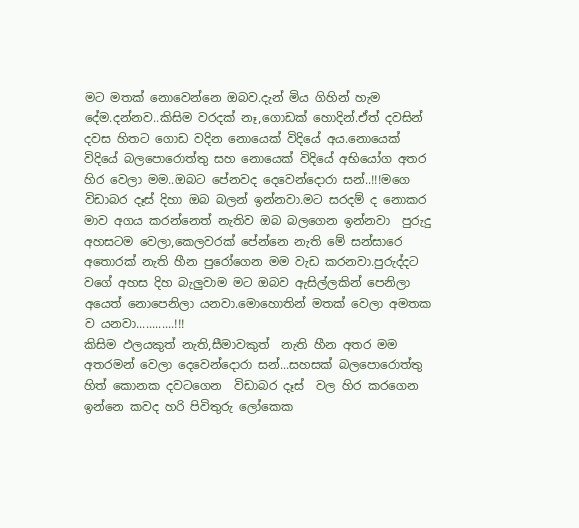මට මතක් නොවෙන්නෙ ඔබව.දැන් මිය ගිහින් හැම දේම.දන්නව..කිසිම වරදක් නෑ,ගොඩක් හොදින්.ඒත් දවසින් දවස හිතට ගොඩ වදින නොයෙක් විදියේ අය.නොයෙක් විදියේ බලපොරොත්තු සහ නොයෙක් විදියේ අභියෝග අතර හිර වෙලා මම..ඔබට පේනවද දෙවෙන්දොරා සන්..!!!මගෙ විඩාබර දෑස් දිහා ඔබ බලන් ඉන්නවා.මට සරදම් ද නොකර මාව අගය කරන්නෙත් නැතිව ඔබ බලගෙන ඉන්නවා  පුරුදු අහසටම වෙලා,කෙලවරක් පේන්නෙ නැති මේ සන්සාරෙ අතොරක් නැති හීන පුරෝගෙන මම වැඩ කරනවා.පුරුද්දට වගේ අහස දිහ බැලුවාම මට ඔබව ඇසිල්ලකින් පෙනිලා අයෙත් නොපෙනිලා යනවා.මොහොතින් මතක් වෙලා අමතක ව යනවා............!!!
කිසිම ඵලයකුත් නැති,සීමාවකුත්  නැති හීන අතර මම අතරමන් වෙලා දෙවෙන්දොරා සන්...සහසක් බලපොරොත්තු හිත් කොනක දවටගෙන  විඩාබර දෑස්  වල හිර කරගෙන  ඉන්නෙ කවද හරි පිවිතුරු ලෝකෙක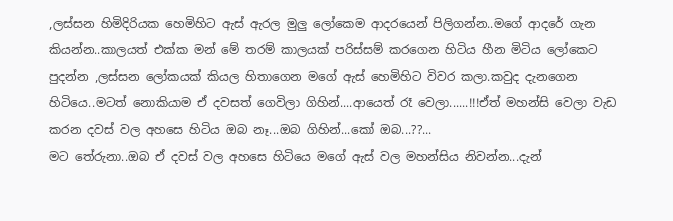,ලස්සන හිමිදිරියක හෙමිහිට ඇස් ඇරල මුලු ලෝකෙම ආදරයෙන් පිලිගන්න..මගේ ආදරේ ගැන කියන්න..කාලයත් එක්ක මන් මේ තරම් කාලයක් පරිස්සම් කරගෙන හිටිය හීන මිටිය ලෝකෙට පුදන්න ,ලස්සන ලෝකයක් කියල හිතාගෙන මගේ ඇස් හෙමිහිට විවර කලා.කවුද දැනගෙන හිටියෙ..මටත් නොකියාම ඒ දවසත් ගෙවිලා ගිහින්....ආයෙත් රෑ වෙලා......!!!ඒත් මහන්සි වෙලා වැඩ කරන දවස් වල අහසෙ හිටිය ඔබ නෑ...ඔබ ගිහින්...කෝ ඔබ...??...
මට තේරුනා..ඔබ ඒ දවස් වල අහසෙ හිටියෙ මගේ ඇස් වල මහන්සිය නිවන්න...දැන්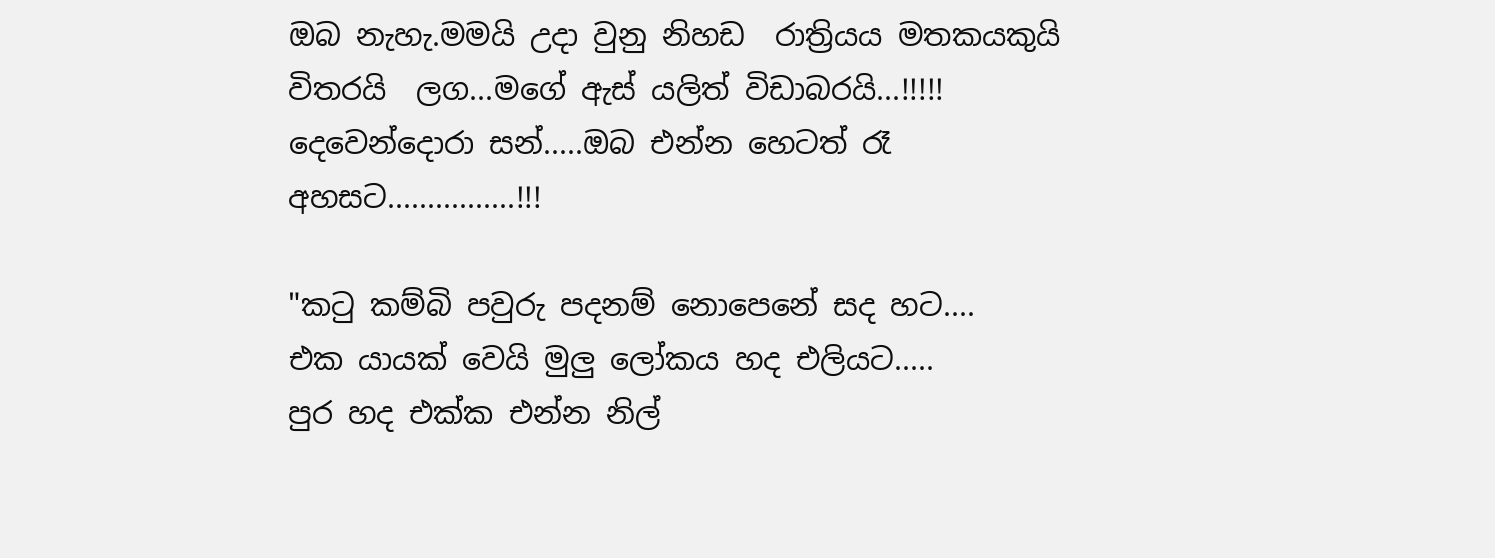ඔබ නැහැ.මමයි උදා වුනු නිහඩ  රාත්‍රියය මතකයකුයි විතරයි  ලග...මගේ ඇස් යලිත් විඩාබරයි...!!!!! දෙවෙන්දොරා සන්.....ඔබ එන්න හෙටත් රෑ අහසට................!!!

"ක‍ටු කම්බි පවුරු පදනම් නොපෙනේ සද හට....
එක යායක් වෙයි මුලු ලෝකය හද එලියට.....
පුර හද එක්ක එන්න නිල්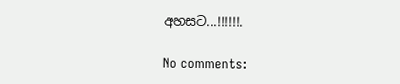අහසට...!!!!!!.

No comments: